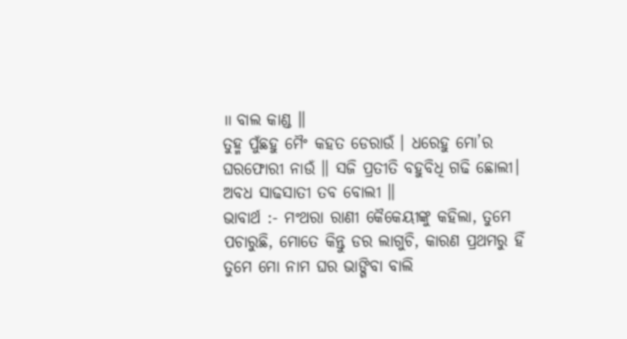॥ ବାଲ କାଣ୍ଡ ॥
ତୁହ୍ମ ପୁଁଛହୁ ମୈଂ କହତ ଡେରାଉଁ । ଧରେହୁ ମୋ’ର ଘରଫୋରୀ ନାଉଁ ॥ ସଜି ପ୍ରତୀତି ବହୁବିଧି ଗଢି ଛୋଲୀ। ଅବଧ ସାଢସାତୀ ତବ ବୋଲୀ ॥
ଭାବାର୍ଥ :- ମଂଥରା ରାଣୀ କୈକେୟୀଙ୍କୁ କହିଲା, ତୁମେ ପଚାରୁଛି, ମୋତେ କିନ୍ତୁ ଡର ଲାଗୁଚି, କାରଣ ପ୍ରଥମରୁ ହିଁ ତୁମେ ମୋ ନାମ ଘର ଭାଙ୍ଗିବା ବାଲି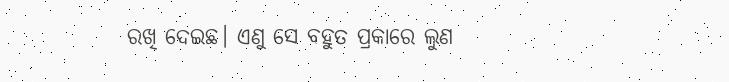ରଖି ଦେଇଛ। ଏଣୁ ସେ ବହୁତ ପ୍ରକାରେ ଲୁଣ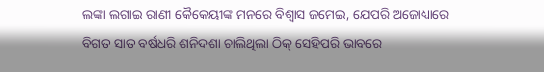ଲଙ୍କା ଲଗାଇ ରାଣୀ କୈକେୟୀଙ୍କ ମନରେ ବିଶ୍ବାସ ଜମେଇ, ଯେପରି ଅଜୋଧ୍ୟାରେ ବିଗତ ସାତ ବର୍ଷଧରି ଶନିଦଶା ଚାଲିଥିଲା ଠିକ୍ ସେହିପରି ଭାବରେ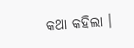କଥା କହିଲା ।